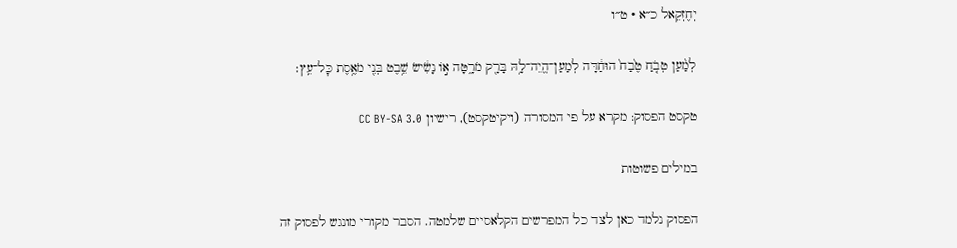יְחֶזְקֵאל כ״א · ט״ו

לְמַ֨עַן טְבֹ֤חַ טֶ֙בַח֙ הוּחַ֔דָּה לְמַעַן־הֱיֵה־לָ֥הּ בָּרָ֖ק מֹרָ֑טָּה א֣וֹ נָשִׂ֔ישׂ שֵׁ֥בֶט בְּנִ֖י מֹאֶ֥סֶת כׇּל־עֵֽץ׃

טקסט הפסוק: מקרא על פי המסורה (ויקיטקסט), רישיון CC BY-SA 3.0

במילים פשוטות

הפסוק נלמד כאן לצד כל המפרשים הקלאסיים שלמטה. הסבר מקורי מונגש לפסוק זה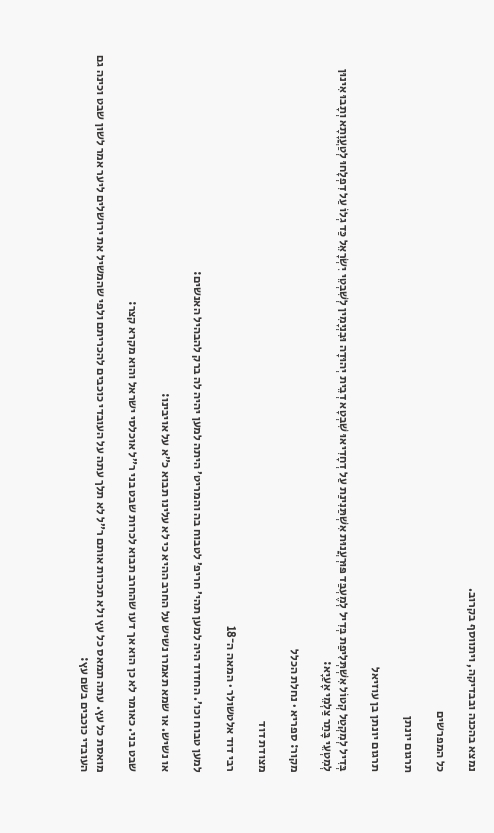נמצא בהכנה ובבדיקה, ויתווסף בקרוב.

כל המפרשים

תרגום יונתן

תרגום יונתן בן עוזיאל

בְּדִיל לְמִקְטַל קְטוֹל אִשְׁתְּלִיפַת בְּדִיל לְמֶעְבַּד פּוּרְעֲנוּת אִשְׁתַּנִינַת עַל דְחָדִיאוּ שִׁבְטָא דְבֵית יְהוּדָה וּבִנְיָמִין לְשִׁבְטֵי יִשְׂרָאֵל כַּד גְלוֹ עַל דִפְלָחוּ לְטַעֲוָתָא וְתָבוּ אִינוּן לְמִטְעֵי בָּתַר צַלְמֵי אָעַיָא:

מקור: ספריא · נחלת הכלל

מצודת דוד

רבי דוד אלטשולר · המאה ה־18

למען טבוח וכו׳. החדוד היה למען תהי׳ חריפ׳ לטבוח בה והמריט׳ היתה למען יהיה לה ברק להבהיל האנשים:

או נשיש. או שמא תאמרו נשיש על החרב ההיא כי לא עלינו תבוא כ״א על אויבינו:

שבט בני. כאומר לא כן הוא אך דעו שהחרב תבוא לכרות שבט בני ר״ל אוכלסי ישראל והוא מקרא קצר:

מואסת כל עץ. עתה תמאס כל עץ ולא תכרות אותם ר״ל לא תלך עתה על העובדי כוכבים להכריתם ולפי שהמשיל את ירושלים ליער אמר לשון שבט וכינה גם העובדי כוכבים בשם עץ: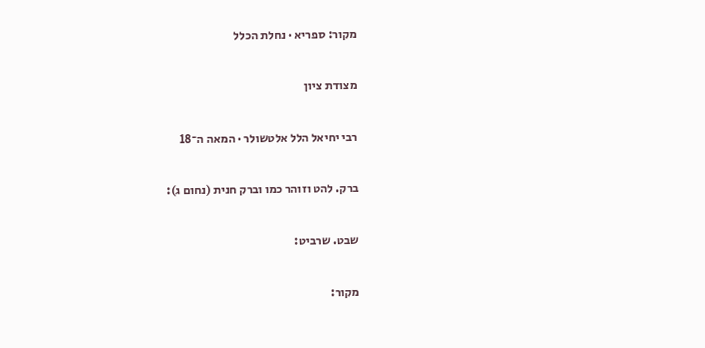מקור: ספריא · נחלת הכלל

מצודת ציון

רבי יחיאל הלל אלטשולר · המאה ה־18

ברק. להט וזוהר כמו וברק חנית (נחום ג):

שבט. שרביט:

מקור: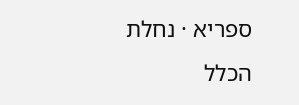ספריא · נחלת הכלל